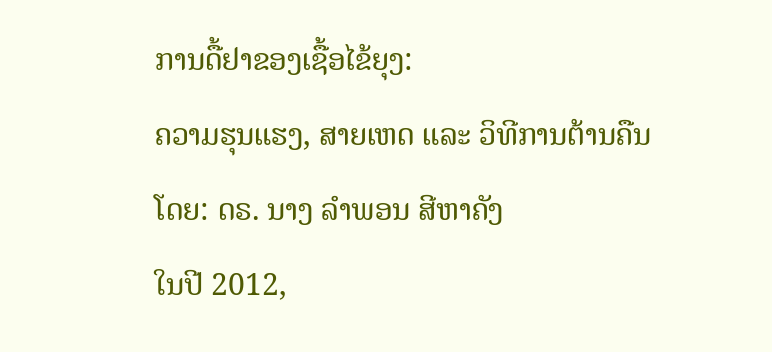ການດື້ຢາຂອງເຊື້ອໄຂ້ຍຸງ:
ຄວາມຮຸນແຮງ, ສາຍເຫດ ແລະ ວິທີການຕ້ານຄືນ
ໂດຍ: ດຣ. ນາງ ລໍາພອນ ສີຫາຄັງ
ໃນປີ 2012,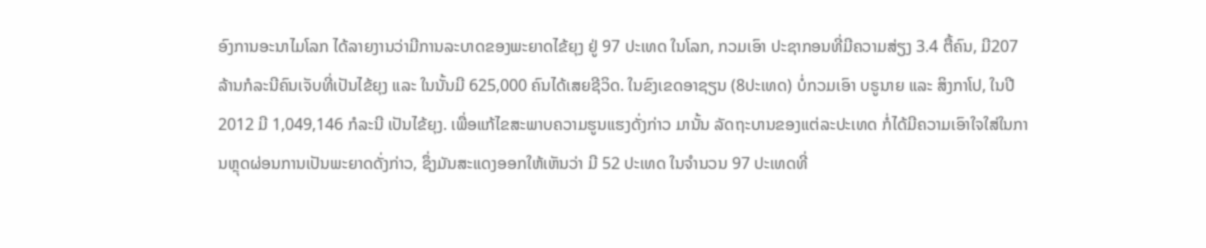ອົງການອະນາໄມໂລກ ໄດ້ລາຍງານວ່າມີການລະບາດຂອງພະຍາດໄຂ້ຍຸງ ຢູ່ 97 ປະເທດ ໃນໂລກ, ກວມເອົາ ປະຊາກອນທີ່ມີຄວາມສ່ຽງ 3.4 ຕື້ຄົນ, ມີ207 ລ້ານກໍລະນີຄົນເຈັບທີ່ເປັນໄຂ້ຍຸງ ແລະ ໃນນັ້ນມີ 625,000 ຄົນໄດ້ເສຍຊີວິດ. ໃນຂົງເຂດອາຊຽນ (8ປະເທດ) ບໍ່ກວມເອົາ ບຣູນາຍ ແລະ ສິງກາໂປ, ໃນປີ 2012 ມີ 1,049,146 ກໍລະນີ ເປັນໄຂ້ຍຸງ. ເພື່ອແກ້ໄຂສະພາບຄວາມຮູນແຮງດັ່ງກ່າວ ມານັ້ນ ລັດຖະບານຂອງແຕ່ລະປະເທດ ກໍ່ໄດ້ມີຄວາມເອົາໃຈໃສ່ໃນການຫຼຸດຜ່ອນການເປັນພະຍາດດັ່ງກ່າວ, ຊຶ່ງມັນສະແດງອອກໃຫ້ເຫັນວ່າ ມີ 52 ປະເທດ ໃນຈໍານວນ 97 ປະເທດທີ່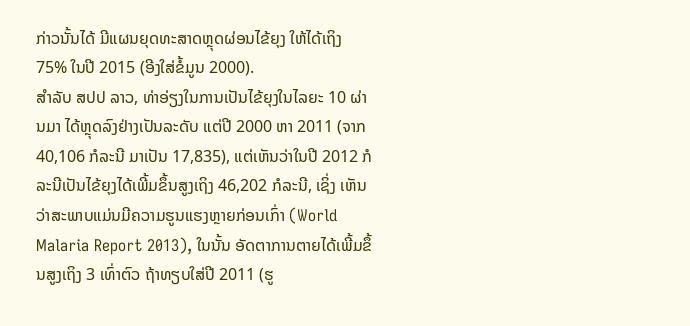ກ່າວນັ້ນໄດ້ ມີແຜນຍຸດທະສາດຫຼຸດຜ່ອນໄຂ້ຍຸງ ໃຫ້ໄດ້ເຖິງ 75% ໃນປີ 2015 (ອີງໃສ່ຂໍ້ມູນ 2000).
ສໍາລັບ ສປປ ລາວ, ທ່າອ່ຽງໃນການເປັນໄຂ້ຍຸງໃນໄລຍະ 10 ຜ່ານມາ ໄດ້ຫຼຸດລົງຢ່າງເປັນລະດັບ ແຕ່ປີ 2000 ຫາ 2011 (ຈາກ 40,106 ກໍລະນີ ມາເປັນ 17,835), ແຕ່ເຫັນວ່າໃນປີ 2012 ກໍລະນີເປັນໄຂ້ຍຸງໄດ້ເພີ້ມຂຶ້ນສູງເຖິງ 46,202 ກໍລະນີ, ເຊິ່ງ ເຫັນວ່າສະພາບແມ່ນມີຄວາມຮູນແຮງຫຼາຍກ່ອນເກົ່າ (World Malaria Report 2013), ໃນນັ້ນ ອັດຕາການຕາຍໄດ້ເພີ້ມຂຶ້ນສູງເຖິງ 3 ເທົ່າຕົວ ຖ້າທຽບໃສ່ປີ 2011 (ຮູ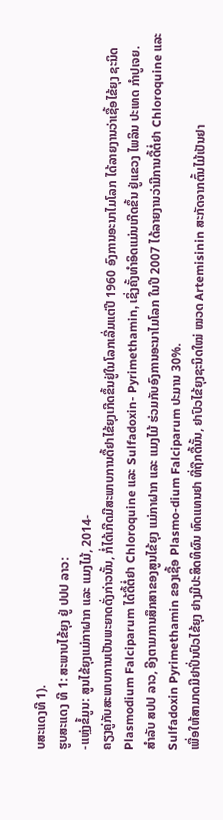ບສະແດງທີ 1).
ຮູບສະແດງ ທີ 1: ສະພາບໄຂ້ຍຸງ ຢູ່ ປປປ ລາວ:
-ແຫຼ່ງຂໍ້ມູນ: ສູນໄຂ້ຍຸງແມ່ກາຝາກ ແລະ ແມງໄມ້, 2014-
ຄຽງຄູ່ກັບສະພາບການເປັນພະຍາດດັ່ງກ່າວນັ້ນ, ກໍ່ໄດ້ເກີດມີສະພາບການດື້ຢາໄຂ້ຍຸງເກີດຂຶ້ນຢູ່ໃນໂລກເລີ່ມແຕ່ປີ 1960 ອົງການອະນາໄມໂລກ ໄດ້ລາຍງານວ່າເຊື້ອໄຂ້ຍຸງ ຊະນິດ Plasmodium Falciparum ໄດ້ດື້ຕໍ່ຢາ Chloroquine ແລະ Sulfadoxin- Pyrimethamin, ເຊິ່ງຄັ້ງທໍາອິດແມ່ນເກີດຂຶ້ນ ຢູ່ແຂວງ ໄພລິນ ປະເທດ ກໍາປູເຈຍ.
ສໍາລັບ ສປປ ລາວ, ອີງຕາມການສຶກສາຂອງສູນໄຂ້ຍຸງ ແມ່ກາຝາກ ແລະ ແມງໄມ້ ຮ່ວມກັບອົງການອະນາໄມໂລກ ໃນປີ 2007 ໄດ້ລາຍງານວ່າມີການດື້ຕໍ່ຢາ Chloroquine ແລະ Sulfadoxin Pyrimethamin ຂອງເຊື້ອ Plasmo-dium Falciparum ປະມານ 30%.
ເພື່ອໃຫ້ສາມາດມີຢາປິ່ນປົວໄຂ້ຍຸງ ຢາງມີປະສິດທິຜົນ ທົດແທນຢາ ທີ່ຖືກດື້ນັ້ນ, ຢາປົວໄຂ້ຍຸງຊະນິດໃໝ່ ໝວດ Artemisinin ສະກັດຈາກຕົ້ນໄມ້ເປັນຢາ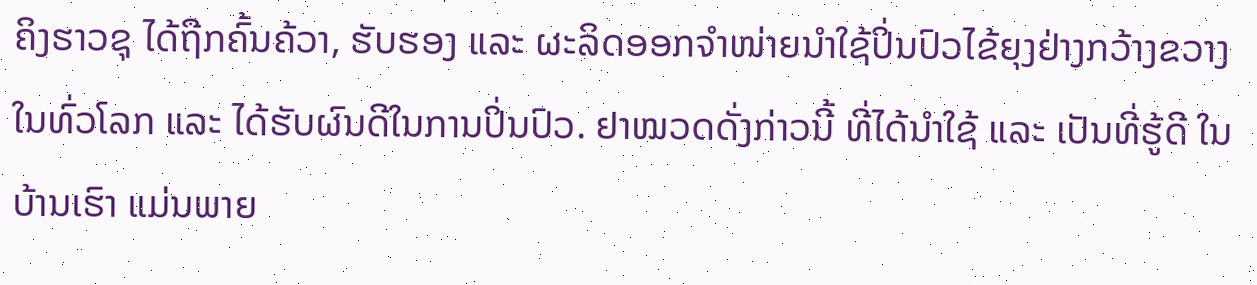ຄິງຮາວຊຸ ໄດ້ຖືກຄົ້ນຄ້ວາ, ຮັບຮອງ ແລະ ຜະລິດອອກຈໍາໜ່າຍນໍາໃຊ້ປິ່ນປົວໄຂ້ຍຸງຢ່າງກວ້າງຂວາງໃນທົ່ວໂລກ ແລະ ໄດ້ຮັບຜົນດີໃນການປິ່ນປົວ. ຢາໝວດດັ່ງກ່າວນີ້ ທີ່ໄດ້ນໍາໃຊ້ ແລະ ເປັນທີ່ຮູ້ດີ ໃນບ້ານເຮົາ ແມ່ນພາຍ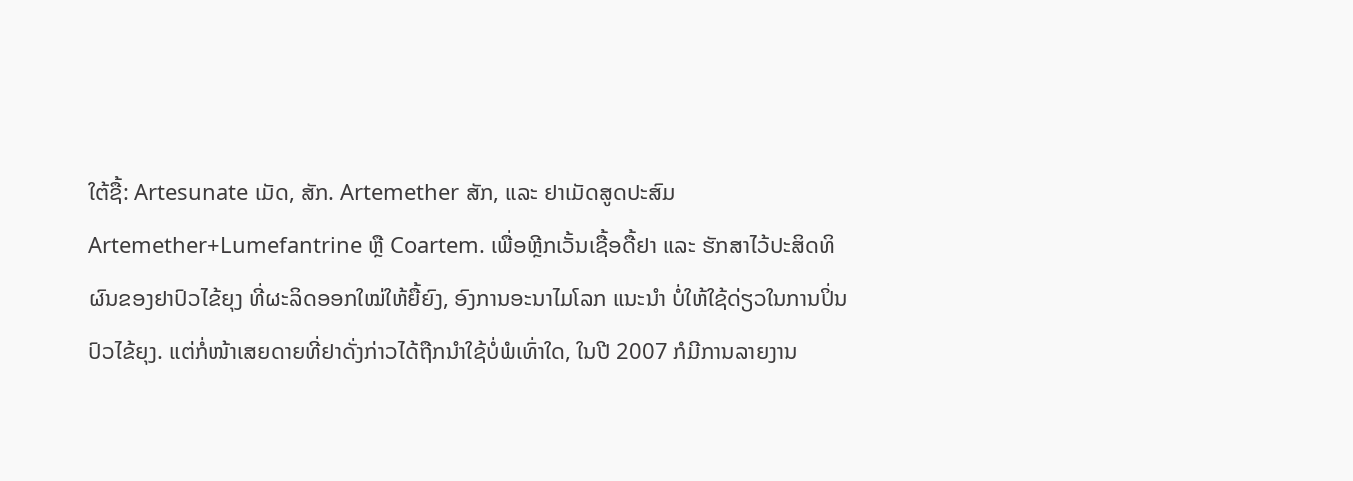ໃຕ້ຊື້: Artesunate ເມັດ, ສັກ. Artemether ສັກ, ແລະ ຢາເມັດສູດປະສົມ Artemether+Lumefantrine ຫຼື Coartem. ເພື່ອຫຼີກເວັ້ນເຊື້ອດື້ຢາ ແລະ ຮັກສາໄວ້ປະສິດທິຜົນຂອງຢາປົວໄຂ້ຍຸງ ທີ່ຜະລິດອອກໃໝ່ໃຫ້ຍື້ຍົງ, ອົງການອະນາໄມໂລກ ແນະນໍາ ບໍ່ໃຫ້ໃຊ້ດ່ຽວໃນການປິ່ນປົວໄຂ້ຍຸງ. ແຕ່ກໍ່ໜ້າເສຍດາຍທີ່ຢາດັ່ງກ່າວໄດ້ຖືກນໍາໃຊ້ບໍ່ພໍເທົ່າໃດ, ໃນປີ 2007 ກໍມີການລາຍງານ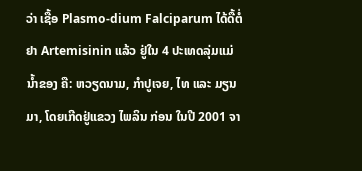ວ່າ ເຊື້ອ Plasmo-dium Falciparum ໄດ້ດື້ຕໍ່ຢາ Artemisinin ແລ້ວ ຢູ່ໃນ 4 ປະເທດລຸ່ມແມ່ນໍ້າຂອງ ຄື: ຫວຽດນາມ, ກໍາປູເຈຍ, ໄທ ແລະ ມຽນມາ, ໂດຍເກີດຢູ່ແຂວງ ໄພລິນ ກ່ອນ ໃນປີ 2001 ຈາ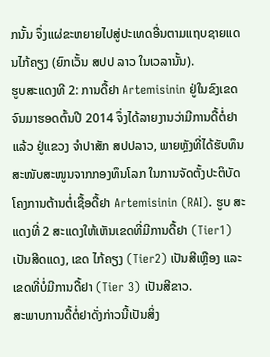ກນັ້ນ ຈຶ່ງແຜ່ຂະຫຍາຍໄປສູ່ປະເທດອື່ນຕາມແຖບຊາຍແດນໄກ້ຄຽງ (ຍົກເວັ້ນ ສປປ ລາວ ໃນເວລານັ້ນ).
ຮູບສະແດງທີ 2: ການດື້ຢາ Artemisinin ຢູ່ໃນຂົງເຂດ
ຈົນມາຮອດຕົ້ນປີ 2014 ຈຶ່ງໄດ້ລາຍງານວ່າມີການດື້ຕໍ່ຢາແລ້ວ ຢູ່ແຂວງ ຈໍາປາສັກ ສປປລາວ, ພາຍຫຼັງທີ່ໄດ້ຮັບທຶນສະໜັບສະໜູນຈາກກອງທຶນໂລກ ໃນການຈັດຕັ້ງປະຕິບັດໂຄງການຕ້ານຕໍ່ເຊື້ອດື້ຢາ Artemisinin (RAI). ຮູບ ສະແດງທີ່ 2 ສະແດງໃຫ້ເຫັນເຂດທີ່ມີການດື້ຢາ (Tier1) ເປັນສີດແດງ, ເຂດ ໄກ້ຄຽງ (Tier2) ເປັນສີເຫຼືອງ ແລະ ເຂດທີ່ບໍ່ມີການດື້ຢາ (Tier 3) ເປັນສີຂາວ.
ສະພາບການດື້ຕໍ່ຢາດັ່ງກ່າວນີ້ເປັນສິ່ງ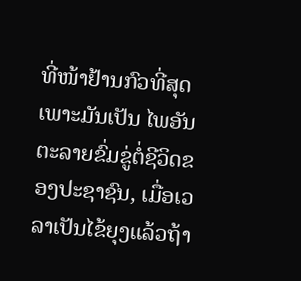ທີ່ໜ້າຢ້ານກົວທີ່ສຸດເພາະມັນເປັນ ໄພອັນຕະລາຍຂົ່ມຂູ່ຕໍ່ຊີວິດຂອງປະຊາຊົນ, ເມື່ອເວລາເປັນໄຂ້ຍຸງແລ້ວຖ້າ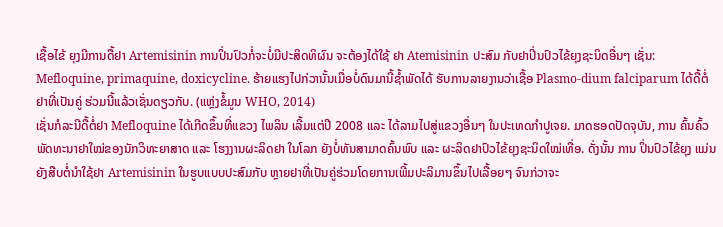ເຊື້ອໄຂ້ ຍຸງມີການດື້ຢາ Artemisinin ການປິ່ນປົວກໍ່ຈະບໍ່ມີປະສິດທິຜົນ ຈະຕ້ອງໄດ້ໃຊ້ ຢາ Atemisinin ປະສົມ ກັບຢາປິ່ນປົວໄຂ້ຍຸງຊະນິດອື່ນໆ ເຊັ່ນ: Mefloquine, primaquine, doxicycline. ຮ້າຍແຮງໄປກ່ວານັ້ນເມື່ອບໍ່ດົນມານີ້ຊໍ້າພັດໄດ້ ຮັບການລາຍງານວ່າເຊື້ອ Plasmo-dium falciparum ໄດ້ດື້ຕໍ່ຢາທີ່ເປັນຄູ່ ຮ່ວມນີ້ແລ້ວເຊັ່ນດຽວກັບ. (ແຫຼ່ງຂໍ້ມູນ WHO, 2014)
ເຊັ່ນກໍລະນີດື້ຕໍ່ຢາ Mefloquine ໄດ້ເກີດຂຶ້ນທີ່ແຂວງ ໄພລິນ ເລີ້ມແຕ່ປີ 2008 ແລະ ໄດ້ລາມໄປສູ່ແຂວງອື່ນໆ ໃນປະເທດກໍາປູເຈຍ. ມາດຮອດປັດຈຸບັນ, ການ ຄົ້ນຄົ້ວພັດທະນາຢາໃໝ່ຂອງນັກວິທະຍາສາດ ແລະ ໂຮງງານຜະລິດຢາ ໃນໂລກ ຍັງບໍ່ທັນສາມາດຄົ້ນພົບ ແລະ ຜະລິດຢາປົວໄຂ້ຍຸງຊະນິດໃໝ່ເທື່ອ. ດັ່ງນັ້ນ ການ ປິ່ນປົວໄຂ້ຍຸງ ແມ່ນຍັງສືບຕໍ່ນໍາໃຊ້ຢາ Artemisinin ໃນຮູບແບບປະສົມກັບ ຫຼາຍຢາທີ່ເປັນຄູ່ຮ່ວມໂດຍການເພີ້ມປະລິມານຂຶ້ນໄປເລື້ອຍໆ ຈົນກ່ວາຈະ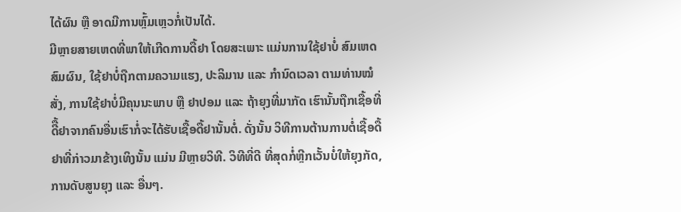ໄດ້ຜົນ ຫຼື ອາດມີການຫຼົ້ມເຫຼວກໍ່ເປັນໄດ້.
ມີຫຼາຍສາຍເຫດທີ່ພາໃຫ້ເກີດການດື້ຢາ ໂດຍສະເພາະ ແມ່ນການໃຊ້ຢາບໍ່ ສົມເຫດສົມຜົນ, ໃຊ້ຢາບໍ່ຖືກຕາມຄວາມແຮງ, ປະລິມານ ແລະ ກໍານົດເວລາ ຕາມທ່ານໝໍສັ່ງ, ການໃຊ້ຢາບໍ່ມີຄຸນນະພາບ ຫຼື ຢາປອມ ແລະ ຖ້າຍຸງທີ່ມາກັດ ເຮົານັ້ນຖືກເຊື້ອທີ່ດີື້ຢາຈາກຄົນອື່ນເຮົາກໍ່ຈະໄດ້ຮັບເຊື້ອດື້ຢານັ້ນຕໍ່. ດັ່ງນັ້ນ ວິທີການຕ້ານການຕໍ່ເຊື້ອດື້ຢາທີ່ກ່າວມາຂ້າງເທິງນັ້ນ ແມ່ນ ມີຫຼາຍວິທີ. ວິທີທີ່ດີ ທີ່ສຸດກໍ່ຫຼີກເວັ້ນບໍ່ໃຫ້ຍຸງກັດ, ການດັບສູນຍຸງ ແລະ ອື່ນໆ.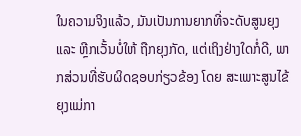ໃນຄວາມຈິງແລ້ວ, ມັນເປັນການຍາກທີ່ຈະດັບສູນຍຸງ ແລະ ຫຼີກເວັ້ນບໍ່ໃຫ້ ຖືກຍຸງກັດ, ແຕ່ເຖິງຢ່າງໃດກໍ່ດີ, ພາກສ່ວນທີ່ຮັບຜິດຊອບກ່ຽວຂ້ອງ ໂດຍ ສະເພາະສູນໄຂ້ຍຸງແມ່ກາ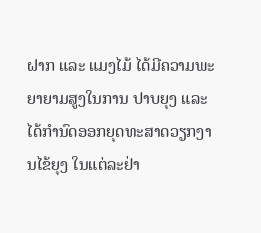ຝາກ ແລະ ແມງໄມ້ ໄດ້ມີຄວາມພະຍາຍາມສູງໃນການ ປາບຍຸງ ແລະ ໄດ້ກໍານົດອອກຍຸດທະສາດວຽກງານໄຂ້ຍຸງ ໃນແຕ່ລະຢ່າ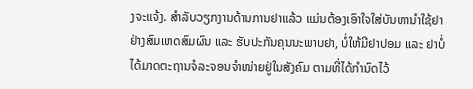ງຈະແຈ້ງ. ສໍາລັບວຽກງານດ້ານການຢາແລ້ວ ແມ່ນຕ້ອງເອົາໃຈໃສ່ບັນຫານໍາໃຊ້ຢາຢ່າງສົມເຫດສົມຜົນ ແລະ ຮັບປະກັນຄຸນນະພາບຢາ, ບໍ່ໃຫ້ມີຢາປອມ ແລະ ຢາບໍ່ໄດ້ມາດຕະຖານຈໍລະຈອນຈໍາໜ່າຍຢູ່ໃນສັງຄົມ ຕາມທີ່ໄດ້ກໍານົດໄວ້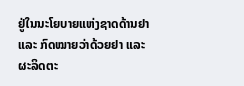ຢູ່ໃນນະໂຍບາຍແຫ່ງຊາດດ້ານຢາ ແລະ ກົດໝາຍວ່າດ້ວຍຢາ ແລະ ຜະລິດຕະ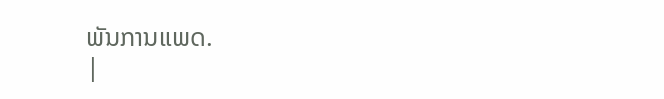ພັນການແພດ.
|